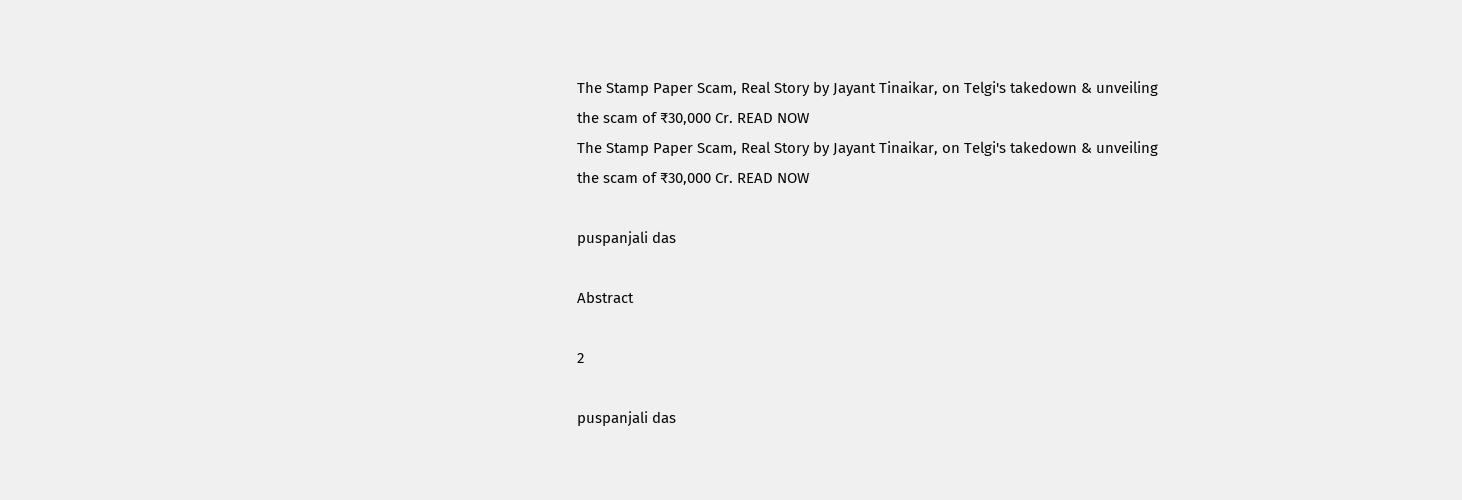The Stamp Paper Scam, Real Story by Jayant Tinaikar, on Telgi's takedown & unveiling the scam of ₹30,000 Cr. READ NOW
The Stamp Paper Scam, Real Story by Jayant Tinaikar, on Telgi's takedown & unveiling the scam of ₹30,000 Cr. READ NOW

puspanjali das

Abstract

2

puspanjali das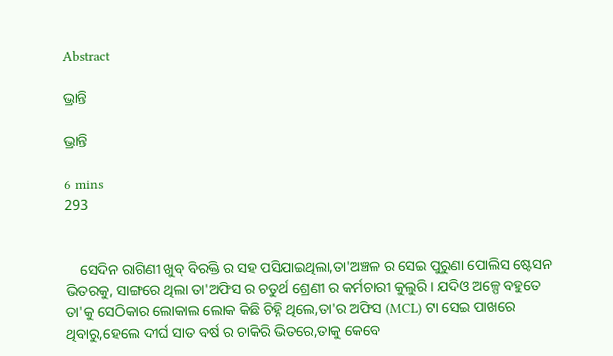Abstract

ଭ୍ରାନ୍ତି

ଭ୍ରାନ୍ତି

6 mins
293


    ସେଦିନ ରାଗିଣୀ ଖୁବ୍ ବିରକ୍ତି ର ସହ ପସିଯାଇଥିଲା,ତା'ଅଞ୍ଚଳ ର ସେଇ ପୁରୁଣା ପୋଲିସ ଷ୍ଟେସନ ଭିତରକୁ, ସାଙ୍ଗରେ ଥିଲା ତା'ଅଫିସ ର ଚତୁର୍ଥ ଶ୍ରେଣୀ ର କର୍ମଚାରୀ କୁଲୁରି। ଯଦିଓ ଅଳ୍ପେ ବହୁତେ ତା'କୁ ସେଠିକାର ଲୋକାଲ ଲୋକ କିଛି ଚିହ୍ନି ଥିଲେ,ତା'ର ଅଫିସ (MCL) ଟା ସେଇ ପାଖରେ ଥିବାରୁ,ହେଲେ ଦୀର୍ଘ ସାତ ବର୍ଷ ର ଚାକିରି ଭିତରେ,ତାକୁ କେବେ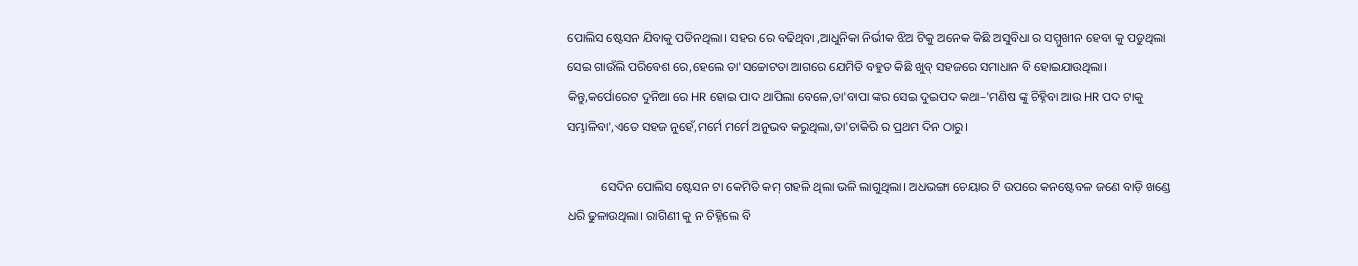ପୋଲିସ ଷ୍ଟେସନ ଯିବାକୁ ପଡିନଥିଲା। ସହର ରେ ବଢିଥିବା ,ଆଧୁନିକା ନିର୍ଭୀକ ଝିଅ ଟିକୁ ଅନେକ କିଛି ଅସୁବିଧା ର ସମ୍ମୁଖୀନ ହେବା କୁ ପଡୁଥିଲା ସେଇ ଗାଉଁଲି ପରିବେଶ ରେ,ହେଲେ ତା'ସଚ୍ଚୋଟତା ଆଗରେ ଯେମିତି ବହୁତ କିଛି ଖୁବ୍ ସହଜରେ ସମାଧାନ ବି ହୋଇଯାଉଥିଲା। କିନ୍ତୁ,କର୍ପୋରେଟ ଦୁନିଆ ରେ HR ହୋଇ ପାଦ ଥାପିଲା ବେଳେ,ତା'ବାପା ଙ୍କର ସେଇ ଦୁଇପଦ କଥା–'ମଣିଷ ଙ୍କୁ ଚିହ୍ନିବା ଆଉ HR ପଦ ଟାକୁ ସମ୍ଭାଳିବା',ଏତେ ସହଜ ନୁହେଁ,ମର୍ମେ ମର୍ମେ ଅନୁଭବ କରୁଥିଲା,ତା'ଚାକିରି ର ପ୍ରଥମ ଦିନ ଠାରୁ।

           ସେଦିନ ପୋଲିସ ଷ୍ଟେସନ ଟା କେମିତି କମ୍ ଗହଳି ଥିଲା ଭଳି ଲାଗୁଥିଲା। ଅଧଭଙ୍ଗା ଚେୟାର ଟି ଉପରେ କନଷ୍ଟେବଳ ଜଣେ ବାଡ଼ି ଖଣ୍ଡେ ଧରି ଢୁଳାଉଥିଲା। ରାଗିଣୀ କୁ ନ ଚିହ୍ନିଲେ ବି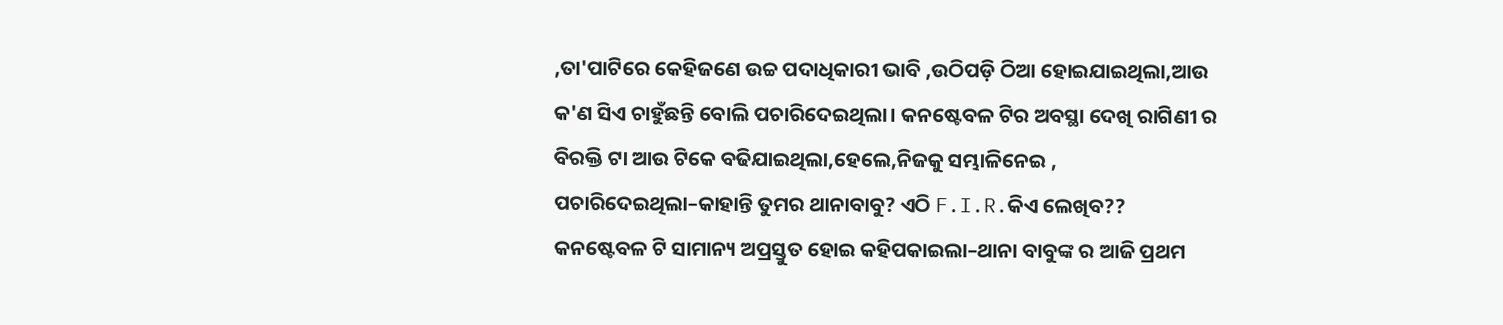,ତା'ପାଟିରେ କେହିଜଣେ ଉଚ୍ଚ ପଦାଧିକାରୀ ଭାବି ,ଉଠିପଡ଼ି ଠିଆ ହୋଇଯାଇଥିଲା,ଆଉ କ'ଣ ସିଏ ଚାହୁଁଛନ୍ତି ବୋଲି ପଚାରିଦେଇଥିଲା। କନଷ୍ଟେବଳ ଟିର ଅବସ୍ଥା ଦେଖି ରାଗିଣୀ ର ବିରକ୍ତି ଟା ଆଉ ଟିକେ ବଢିଯାଇଥିଲା,ହେଲେ,ନିଜକୁ ସମ୍ଭାଳିନେଇ , ପଚାରିଦେଇଥିଲା–କାହାନ୍ତି ତୁମର ଥାନାବାବୁ? ଏଠି F.I.R.କିଏ ଲେଖିବ?? କନଷ୍ଟେବଳ ଟି ସାମାନ୍ୟ ଅପ୍ରସ୍ତୁତ ହୋଇ କହିପକାଇଲା–ଥାନା ବାବୁଙ୍କ ର ଆଜି ପ୍ରଥମ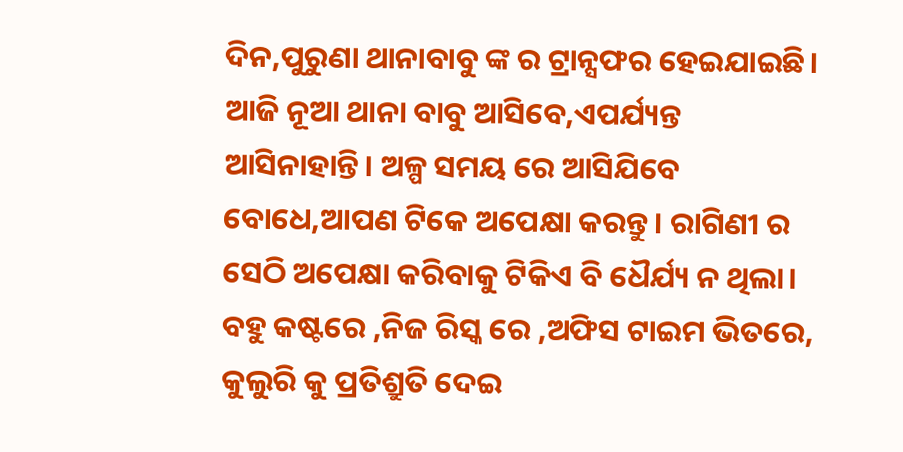ଦିନ,ପୁରୁଣା ଥାନାବାବୁ ଙ୍କ ର ଟ୍ରାନ୍ସଫର ହେଇଯାଇଛି। ଆଜି ନୂଆ ଥାନା ବାବୁ ଆସିବେ,ଏପର୍ଯ୍ୟନ୍ତ ଆସିନାହାନ୍ତି। ଅଳ୍ପ ସମୟ ରେ ଆସିଯିବେ ବୋଧେ,ଆପଣ ଟିକେ ଅପେକ୍ଷା କରନ୍ତୁ। ରାଗିଣୀ ର ସେଠି ଅପେକ୍ଷା କରିବାକୁ ଟିକିଏ ବି ଧୈର୍ଯ୍ୟ ନ ଥିଲା। ବହୁ କଷ୍ଟରେ ,ନିଜ ରିସ୍କ ରେ ,ଅଫିସ ଟାଇମ ଭିତରେ, କୁଲୁରି କୁ ପ୍ରତିଶ୍ରୁତି ଦେଇ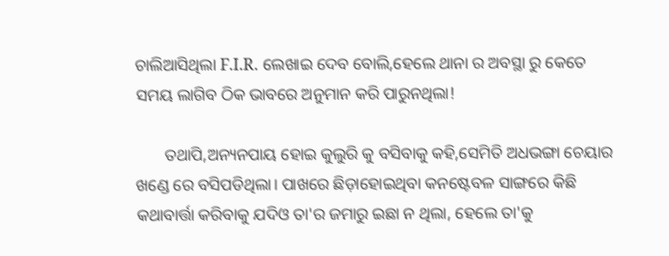ଚାଲିଆସିଥିଲା F.I.R. ଲେଖାଇ ଦେବ ବୋଲି,ହେଲେ ଥାନା ର ଅବସ୍ଥା ରୁ କେତେ ସମୟ ଲାଗିବ ଠିକ ଭାବରେ ଅନୁମାନ କରି ପାରୁନଥିଲା!

       ତଥାପି,ଅନ୍ୟନପାୟ ହୋଇ କୁଲୁରି କୁ ବସିବାକୁ କହି,ସେମିତି ଅଧଭଙ୍ଗା ଚେୟାର ଖଣ୍ଡେ ରେ ବସିପଡିଥିଲା। ପାଖରେ ଛିଡ଼ାହୋଇଥିବା କନଷ୍ଟେବଳ ସାଙ୍ଗରେ କିଛି କଥାବାର୍ତ୍ତା କରିବାକୁ ଯଦିଓ ତା'ର ଜମାରୁ ଇଛା ନ ଥିଲା, ହେଲେ ତା'କୁ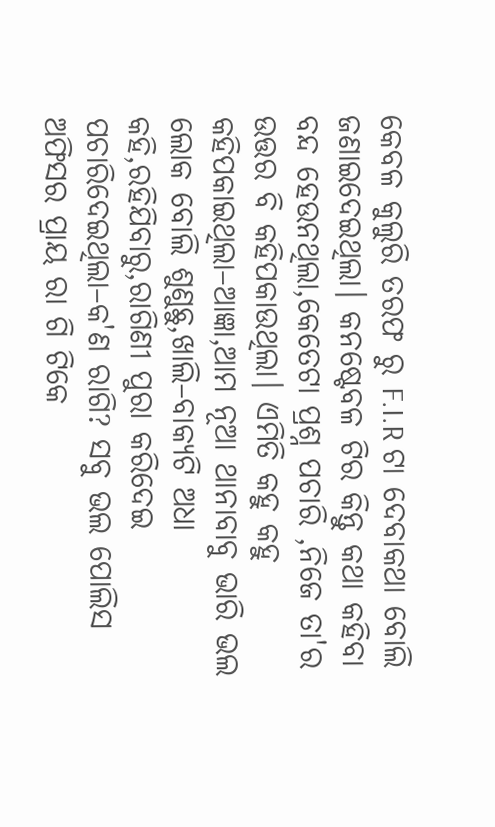କେବଳ କୁଲୁରି ତରଫ ରୁ F.I.R ଟା ଦେବାକଥା ବୋଲି ଜଣାଇଦେଇଥିଲା। କନଷ୍ଟେବଳ ଟିର କିନ୍ତୁ କଥା କହିବା ବନ୍ଦ ହେଉନଥିଲା,କେତେଟା ପ୍ରଶ୍ନ ପଚାରି ,ନିଜେ ତା'ର ଉତ୍ତର ବି କହିପକାଉଥିଲା। ଏମିତି କହୁ କହୁ କହିପକାଇଥିଲା–ଆଜ୍ଞା,ଆମ ନୂଆ ଥାନାବାବୁ ଭାରି ଭଲ ଲୋକ ବୋଲି ଶୁଣୁଛୁ,ଖାଲି–ବାକ୍ୟଟି ଅଧା କହି,ରହିଯିବାରୁ,ରାଗିଣୀ ପୁରା କରିଦେଇ ପଚାରିଦେଇଥିଲା–କ'ଣ ରାଗି? ସବୁ ଭଲ ପୋଲିସ ଅଫିସର ପ୍ରାୟ ରା ଗି ଟିକେ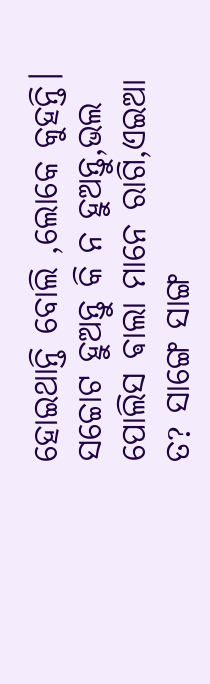ହୋଇଥାନ୍ତି ବୋଲି ,ଲୋକେ କୁହନ୍ତି। ସଚ୍ଚୋଟ ହୁଅନ୍ତୁ କି ନ ହୁଅନ୍ତୁ,ଭଲ ପୋଲିସ ଵାଲା ମାନେ ରାଗି,ଏଇଆ ତ? ସାଙ୍ଗେ ସାଙ୍ଗ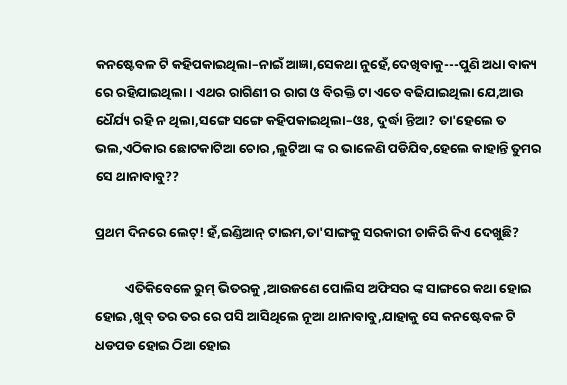କନଷ୍ଟେବଳ ଟି କହିପକାଇଥିଲା–ନାଇଁ ଆଜ୍ଞା,ସେକଥା ନୁହେଁ,ଦେଖିବାକୁ---ପୁଣି ଅଧା ବାକ୍ୟ ରେ ରହିଯାଇଥିଲା। ଏଥର ରାଗିଣୀ ର ରାଗ ଓ ବିରକ୍ତି ଟା ଏତେ ବଢିଯାଇଥିଲା ଯେ,ଆଉ ଧୈର୍ଯ୍ୟ ରହି ନ ଥିଲା,ସଙ୍ଗେ ସଙ୍ଗେ କହିପକାଇଥିଲା–ଓଃ, ଦୁର୍ଦ୍ଧା ନ୍ତିଆ? ତା'ହେଲେ ତ ଭଲ,ଏଠିକାର ଛୋଟକାଟିଆ ଚୋର ,ଲୁଟିଆ ଙ୍କ ର ଭାଳେଣି ପଡିଯିବ,ହେଲେ କାହାନ୍ତି ତୁମର ସେ ଥାନାବାବୁ??

ପ୍ରଥମ ଦିନରେ ଲେଟ୍! ହଁ,ଇଣ୍ଡିଆନ୍ ଟାଇମ,ତା'ସାଙ୍ଗକୁ ସରକାରୀ ଚାକିରି କିଏ ଦେଖୁଛି?

          ଏତିକିବେଳେ ରୁମ୍ ଭିତରକୁ ,ଆଉଜଣେ ପୋଲିସ ଅଫିସର ଙ୍କ ସାଙ୍ଗରେ କଥା ହୋଇ ହୋଇ ,ଖୁବ୍ ତର ତର ରେ ପସି ଆସିଥିଲେ ନୂଆ ଥାନାବାବୁ,ଯାହାକୁ ସେ କନଷ୍ଟେବଳ ଟି ଧଡପଡ ହୋଇ ଠିଆ ହୋଇ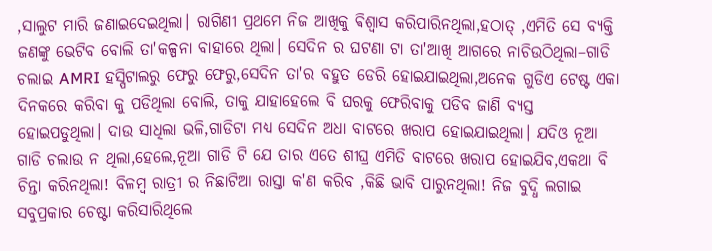,ସାଲୁଟ ମାରି ଜଣାଇଦେଇଥିଲା। ରାଗିଣୀ ପ୍ରଥମେ ନିଜ ଆଖିକୁ ଵିଶ୍ଵାସ କରିପାରିନଥିଲା,ହଠାତ୍ ,ଏମିତି ସେ ବ୍ୟକ୍ତି ଜଣଙ୍କୁ ଭେଟିବ ବୋଲି ତା'କଳ୍ପନା ବାହାରେ ଥିଲା। ସେଦିନ ର ଘଟଣା ଟା ତା'ଆଖି ଆଗରେ ନାଚିଉଠିଥିଲା–ଗାଡି ଚଲାଇ AMRI ହସ୍ପିଟାଲରୁ ଫେରୁ ଫେରୁ,ସେଦିନ ତା'ର ବହୁତ ଡେରି ହୋଇଯାଇଥିଲା,ଅନେକ ଗୁଡିଏ ଟେଷ୍ଟ ଏକା ଦିନକରେ କରିବା କୁ ପଡିଥିଲା ବୋଲି, ତାକୁ ଯାହାହେଲେ ବି ଘରକୁ ଫେରିବାକୁ ପଡିବ ଜାଣି ବ୍ୟସ୍ତ ହୋଇପଡୁଥିଲା। ଦାଉ ସାଧିଲା ଭଳି,ଗାଡିଟା ମଧ୍ୟ ସେଦିନ ଅଧା ବାଟରେ ଖରାପ ହୋଇଯାଇଥିଲା। ଯଦିଓ ନୂଆ ଗାଡି ଚଲାଉ ନ ଥିଲା,ହେଲେ,ନୂଆ ଗାଡି ଟି ଯେ ତାର ଏତେ ଶୀଘ୍ର ଏମିତି ବାଟରେ ଖରାପ ହୋଇଯିବ,ଏକଥା ବି ଚିନ୍ତା କରିନଥିଲା! ବିଳମ୍ବ ରାତ୍ରୀ ର ନିଛାଟିଆ ରାସ୍ତା କ'ଣ କରିବ ,କିଛି ଭାବି ପାରୁନଥିଲା! ନିଜ ବୁଦ୍ଧି ଲଗାଇ ସବୁପ୍ରକାର ଚେଷ୍ଟା କରିସାରିଥିଲେ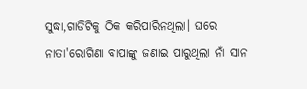ସୁଦ୍ଧା,ଗାଡିଟିକୁ ଠିକ କରିପାରିନଥିଲା। ଘରେ ନାତା'ରୋଗିଣା ବାପାଙ୍କୁ ଜଣାଇ ପାରୁଥିଲା ନାଁ ସାନ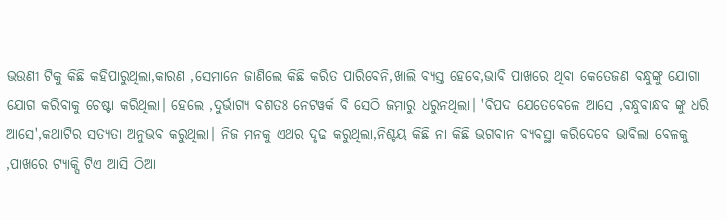ଭଉଣୀ ଟିକୁ କିଛି କହିପାରୁଥିଲା,କାରଣ ,ସେମାନେ ଜାଣିଲେ କିଛି କରିତ ପାରିବେନି,ଖାଲି ବ୍ୟସ୍ତ ହେବେ,ଭାବି ପାଖରେ ଥିବା କେତେଜଣ ବନ୍ଧୁଙ୍କୁ ଯୋଗା ଯୋଗ କରିବାକୁ ଚେଷ୍ଟା କରିଥିଲା। ହେଲେ ,ଦୁର୍ଭାଗ୍ୟ ବଶତଃ ନେଟୱର୍କ ବି ସେଠି ଜମାରୁ ଧରୁନଥିଲା। 'ବିପଦ ଯେତେବେଳେ ଆସେ ,ବନ୍ଧୁବାନ୍ଧବ ଙ୍କୁ ଧରି ଆସେ',କଥାଟିର ସତ୍ୟତା ଅନୁଭବ କରୁଥିଲା। ନିଜ ମନକୁ ଏଥର ଦୃଢ କରୁଥିଲା,ନିଶ୍ଚୟ କିଛି ନା କିଛି ଭଗବାନ ବ୍ୟବସ୍ଥା କରିଦେବେ ଭାବିଲା ବେଳକୁ ,ପାଖରେ ଟ୍ୟାକ୍ସି ଟିଏ ଆସି ଠିଆ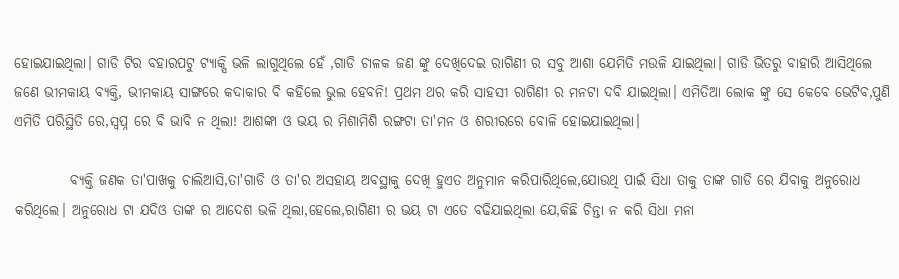ହୋଇଯାଇଥିଲା। ଗାଡି ଟିର ବହାରପଟୁ ଟ୍ୟାକ୍ସି ଭଳି ଲାଗୁଥିଲେ ହେଁ ,ଗାଡି ଚାଳକ ଜଣ ଙ୍କୁ ଦେଖିଦେଇ ରାଗିଣୀ ର ସବୁ ଆଶା ଯେମିତି ମଉଳି ଯାଇଥିଲା। ଗାଡି ଭିତରୁ ବାହାରି ଆସିଥିଲେ ଜଣେ ଭୀମକାୟ ବ୍ୟକ୍ତି, ଭୀମକାୟ ସାଙ୍ଗରେ କଦାକାର ବି କହିଲେ ଭୁଲ ହେବନି! ପ୍ରଥମ ଥର କରି ସାହସୀ ରାଗିଣୀ ର ମନଟା ଦବି ଯାଇଥିଲା। ଏମିତିଆ ଲୋକ ଙ୍କୁ ସେ କେବେ ଭେଟିବ,ପୁଣି ଏମିତି ପରିସ୍ଥିତି ରେ,ସ୍ୱପ୍ନ ରେ ବି ଭାବି ନ ଥିଲା! ଆଶଙ୍କା ଓ ଭୟ ର ମିଶାମିଶି ରଙ୍ଗଟା ତା'ମନ ଓ ଶରୀରରେ ବୋଳି ହୋଇଯାଇଥିଲା।

          ବ୍ୟକ୍ତି ଜଣକ ତା'ପାଖକୁ ଚାଲିଆସି,ତା'ଗାଡି ଓ ତା'ର ଅସହାୟ ଅବସ୍ଥାକୁ ଦେଖି ହୁଏତ ଅନୁମାନ କରିପାରିଥିଲେ,ଯୋଉଥି ପାଇଁ ସିଧା ତାକୁ ତାଙ୍କ ଗାଡି ରେ ଯିବାକୁ ଅନୁରୋଧ କରିଥିଲେ। ଅନୁରୋଧ ଟା ଯଦିଓ ତାଙ୍କ ର ଆଦେଶ ଭଳି ଥିଲା,ହେଲେ,ରାଗିଣୀ ର ଭୟ ଟା ଏତେ ବଢିଯାଇଥିଲା ଯେ,କିଛି ଚିନ୍ତା ନ କରି ସିଧା ମନା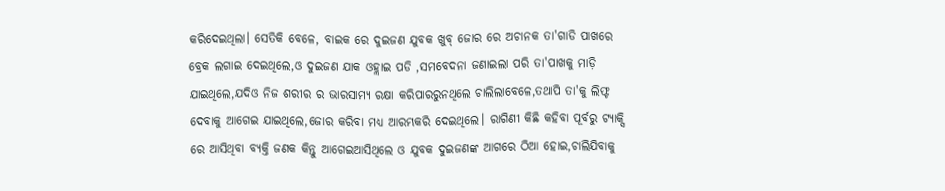କରିଦେଇଥିଲା। ସେତିକି ବେଳେ, ବାଇକ ରେ ଦୁଇଜଣ ଯୁବକ ଖୁବ୍ ଜୋର ରେ ଅଚାନକ ତା'ଗାଡି ପାଖରେ ବ୍ରେକ ଲଗାଇ ଦେଇଥିଲେ,ଓ ଦୁଇଜଣ ଯାକ ଓହ୍ଲାଇ ପଡି ,ସମବେଦନା ଜଣାଇଲା ପରି ତା'ପାଖକୁ ମାଡ଼ି ଯାଇଥିଲେ,ଯଦିଓ ନିଜ ଶରୀର ର ଭାରସାମ୍ୟ ରକ୍ଷା କରିପାରରୁନଥିଲେ ଚାଲିଲାବେଳେ,ତଥାପି ତା'କୁ ଲିଫ୍ଟ ଦେବାକୁ ଆଗେଇ ଯାଇଥିଲେ,ଜୋର କରିବା ମଧ୍ୟ ଆରମ୍ଭକରି ଦେଇଥିଲେ। ରାଗିଣୀ କିଛି କହିବା ପୂର୍ବରୁ ଟ୍ୟାକ୍ସି ରେ ଆସିଥିବା ବ୍ୟକ୍ତି ଜଣକ କିନ୍ତୁ ଆଗେଇଆସିଥିଲେ ଓ ଯୁବକ ଦୁଇଜଣଙ୍କ ଆଗରେ ଠିଆ ହୋଇ,ଚାଲିଯିବାକୁ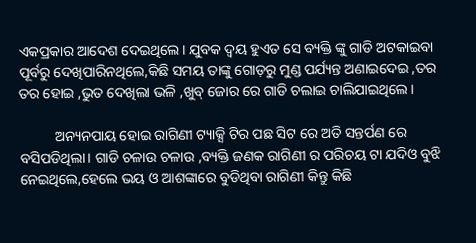ଏକପ୍ରକାର ଆଦେଶ ଦେଇଥିଲେ। ଯୁବକ ଦ୍ୱୟ ହୁଏତ ସେ ବ୍ୟକ୍ତି ଙ୍କୁ ଗାଡି ଅଟକାଇବା ପୂର୍ବରୁ ଦେଖିପାରିନଥିଲେ,କିଛି ସମୟ ତାଙ୍କୁ ଗୋଡ଼ରୁ ମୁଣ୍ଡ ପର୍ଯ୍ୟନ୍ତ ଅଣାଇଦେଇ ,ତର ତର ହୋଇ ,ଭୁତ ଦେଖିଲା ଭଳି ,ଖୁବ୍ ଜୋର ରେ ଗାଡି ଚଲାଇ ଚାଲିଯାଇଥିଲେ।

          ଅନ୍ୟନପାୟ ହୋଇ ରାଗିଣୀ ଟ୍ୟାକ୍ସି ଟିର ପଛ ସିଟ ରେ ଅତି ସନ୍ତର୍ପଣ ରେ ବସିପଡିଥିଲା। ଗାଡି ଚଳାଉ ଚଳାଉ ,ବ୍ୟକ୍ତି ଜଣକ ରାଗିଣୀ ର ପରିଚୟ ଟା ଯଦିଓ ବୁଝି ନେଇଥିଲେ,ହେଲେ ଭୟ ଓ ଆଶଙ୍କାରେ ବୁଡିଥିବା ରାଗିଣୀ କିନ୍ତୁ କିଛି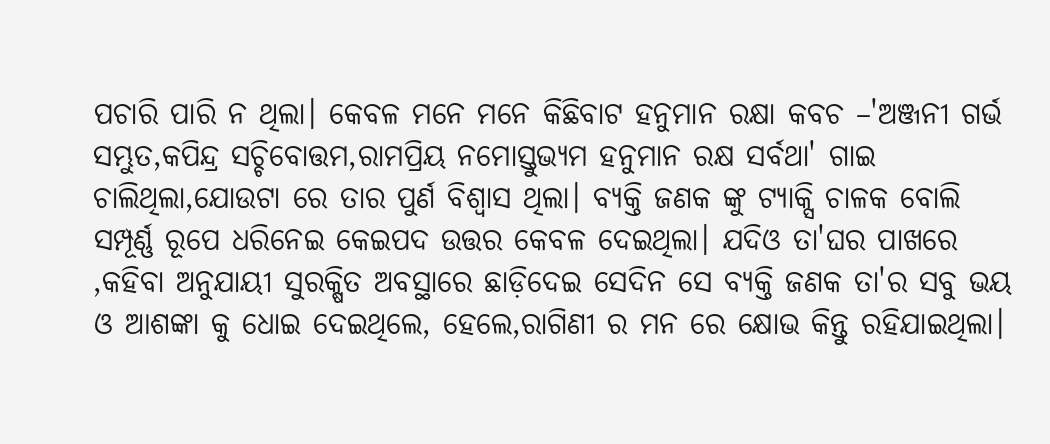ପଚାରି ପାରି ନ ଥିଲା। କେବଳ ମନେ ମନେ କିଛିବାଟ ହନୁମାନ ରକ୍ଷା କବଚ –'ଅଞ୍ଜନୀ ଗର୍ଭ ସମ୍ଭୁତ,କପିନ୍ଦ୍ର ସଚ୍ଚିବୋତ୍ତମ,ରାମପ୍ରିୟ ନମୋସ୍ତୁଭ୍ୟମ ହନୁମାନ ରକ୍ଷ ସର୍ବଥା' ଗାଇ ଚାଲିଥିଲା,ଯୋଉଟା ରେ ତାର ପୁର୍ଣ ବିଶ୍ୱାସ ଥିଲା। ବ୍ୟକ୍ତି ଜଣକ ଙ୍କୁ ଟ୍ୟାକ୍ସି ଚାଳକ ବୋଲି ସମ୍ପୂର୍ଣ୍ଣ ରୂପେ ଧରିନେଇ କେଇପଦ ଉତ୍ତର କେବଳ ଦେଇଥିଲା। ଯଦିଓ ତା'ଘର ପାଖରେ ,କହିବା ଅନୁଯାୟୀ ସୁରକ୍ଷିତ ଅବସ୍ଥାରେ ଛାଡ଼ିଦେଇ ସେଦିନ ସେ ବ୍ୟକ୍ତି ଜଣକ ତା'ର ସବୁ ଭୟ ଓ ଆଶଙ୍କା କୁ ଧୋଇ ଦେଇଥିଲେ, ହେଲେ,ରାଗିଣୀ ର ମନ ରେ କ୍ଷୋଭ କିନ୍ତୁ ରହିଯାଇଥିଲା।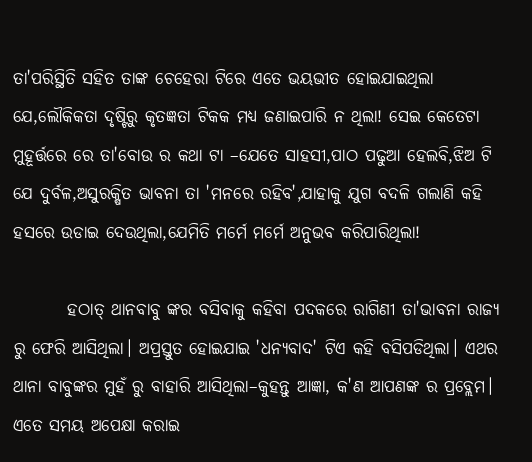ତା'ପରିସ୍ଥିତି ସହିତ ତାଙ୍କ ଚେହେରା ଟିରେ ଏତେ ଭୟଭୀତ ହୋଇଯାଇଥିଲା ଯେ,ଲୌକିକତା ଦୃଷ୍ଟିରୁ କୃତଜ୍ଞତା ଟିକକ ମଧ୍ୟ ଜଣାଇପାରି ନ ଥିଲା! ସେଇ କେତେଟା ମୁହୂର୍ତ୍ତରେ ରେ ତା'ବୋଉ ର କଥା ଟା –ଯେତେ ସାହସୀ,ପାଠ ପଢୁଆ ହେଲବି,ଝିଅ ଟି ଯେ ଦୁର୍ବଳ,ଅସୁରକ୍ଷିତ ଭାବନା ତା 'ମନରେ ରହିବ',ଯାହାକୁ ଯୁଗ ବଦଳି ଗଲାଣି କହି ହସରେ ଉଡାଇ ଦେଉଥିଲା,ଯେମିତି ମର୍ମେ ମର୍ମେ ଅନୁଭବ କରିପାରିଥିଲା!

        ହଠାତ୍ ଥାନବାବୁ ଙ୍କର ବସିବାକୁ କହିବା ପଦକରେ ରାଗିଣୀ ତା'ଭାବନା ରାଜ୍ୟ ରୁ ଫେରି ଆସିଥିଲା। ଅପ୍ରସ୍ତୁତ ହୋଇଯାଇ 'ଧନ୍ୟବାଦ' ଟିଏ କହି ବସିପଡିଥିଲା। ଏଥର ଥାନା ବାବୁଙ୍କର ମୁହଁ ରୁ ବାହାରି ଆସିଥିଲା–କୁହନ୍ତୁ ଆଜ୍ଞା, କ'ଣ ଆପଣଙ୍କ ର ପ୍ରବ୍ଲେମ। ଏତେ ସମୟ ଅପେକ୍ଷା କରାଇ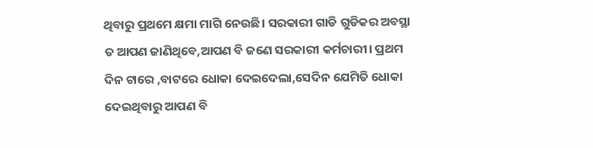ଥିବାରୁ ପ୍ରଥମେ କ୍ଷମା ମାଗି ନେଉଛି। ସରକାରୀ ଗାଡି ଗୁଡିକର ଅବସ୍ଥା ତ ଆପଣ ଜାଣିଥିବେ,ଆପଣ ବି ଜଣେ ସରକାରୀ କର୍ମଚାରୀ। ପ୍ରଥମ ଦିନ ଟାରେ ,ବାଟରେ ଧୋକା ଦେଇଦେଲା,ସେଦିନ ଯେମିତି ଧୋକା ଦେଇଥିବାରୁ ଆପଣ ବି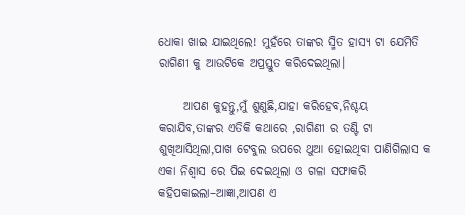ଧୋକା ଖାଇ ଯାଇଥିଲେ! ମୁହଁରେ ତାଙ୍କର ସ୍ମିତ ହାସ୍ୟ ଟା ଯେମିତି ରାଗିଣୀ କୁ ଆଉଟିକେ ଅପ୍ରସ୍ତୁତ କରିଦେଇଥିଲା।

     ଆପଣ କୁହନ୍ତୁ,ମୁଁ ଶୁଣୁଛି,ଯାହା କରିହେବ,ନିଶ୍ଚୟ କରାଯିବ,ତାଙ୍କର ଏତିକି କଥାରେ ,ରାଗିଣୀ ର ତଣ୍ଟି ଟା ଶୁଖିଆସିଥିଲା,ପାଖ ଟେବୁଲ ଉପରେ ଥୁଆ ହୋଇଥିବା ପାଣିଗିଲାସ କ ଏକା ନିଶ୍ୱାସ ରେ ପିଇ ଦେଇଥିଲା ଓ ଗଳା ସଫାକରି କହିପକାଇଲା–ଆଜ୍ଞା,ଆପଣ ଏ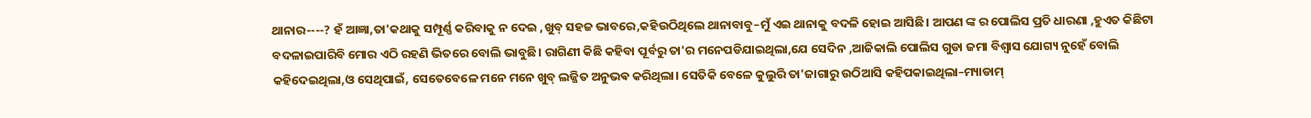ଥାନାର----? ହଁ ଆଜ୍ଞା,ତା'କଥାକୁ ସମ୍ପୂର୍ଣ୍ଣ କରିବାକୁ ନ ଦେଇ ,ଖୁବ୍ ସହଜ ଭାବରେ,କହିଉଠିଥିଲେ ଥାନାବାବୁ–ମୁଁ ଏଇ ଥାନାକୁ ବଦଳି ହୋଇ ଆସିଛି। ଆପଣ ଙ୍କ ର ପୋଲିସ ପ୍ରତି ଧାରଣା ,ହୁଏତ କିଛିଟା ବଦଳାଇପାରିବି ମୋର ଏଠି ରହଣି ଭିତରେ ବୋଲି ଭାବୁଛି। ରାଗିଣୀ କିଛି କହିବା ପୂର୍ବରୁ ତା'ର ମନେପଡିଯାଇଥିଲା,ଯେ ସେଦିନ ,ଆଜିକାଲି ପୋଲିସ ଗୁଡା ଜମା ବିଶ୍ୱାସ ଯୋଗ୍ୟ ନୁହେଁ ବୋଲି କହିଦେଇଥିଲା,ଓ ସେଥିପାଇଁ, ସେତେବେଳେ ମନେ ମନେ ଖୁବ୍ ଲଜ୍ଜିତ ଅନୁଭଵ କରିଥିଲା। ସେତିକି ବେଳେ କୁଲୁରି ତା'ଜାଗାରୁ ଉଠିଆସି କହିପକାଇଥିଲା–ମ୍ୟାଡାମ୍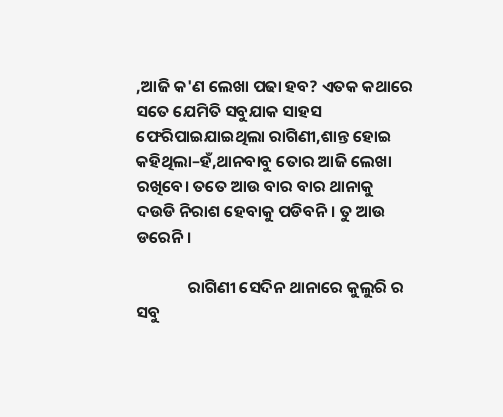,ଆଜି କ'ଣ ଲେଖା ପଢା ହବ? ଏତକ କଥାରେ ସତେ ଯେମିତି ସବୁଯାକ ସାହସ ଫେରିପାଇଯାଇଥିଲା ରାଗିଣୀ,ଶାନ୍ତ ହୋଇ କହିଥିଲା–ହଁ,ଥାନବାବୁ ତୋର ଆଜି ଲେଖା ରଖିବେ। ତତେ ଆଉ ବାର ବାର ଥାନାକୁ ଦଉଡି ନିରାଶ ହେବାକୁ ପଡିବନି। ତୁ ଆଉ ଡରେନି।

              ରାଗିଣୀ ସେଦିନ ଥାନାରେ କୁଲୁରି ର ସବୁ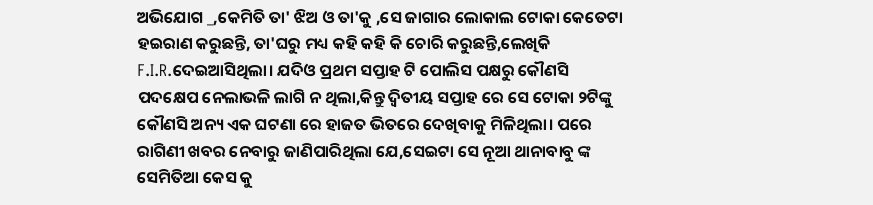ଅଭିଯୋଗ _,କେମିତି ତା' ଝିଅ ଓ ତା'କୁ ,ସେ ଜାଗାର ଲୋକାଲ ଟୋକା କେତେଟା ହଇରାଣ କରୁଛନ୍ତି, ତା'ଘରୁ ମଧ୍ୟ କହି କହି କି ଚୋରି କରୁଛନ୍ତି,ଲେଖିକି F.I.R.ଦେଇଆସିଥିଲା। ଯଦିଓ ପ୍ରଥମ ସପ୍ତାହ ଟି ପୋଲିସ ପକ୍ଷରୁ କୌଣସି ପଦକ୍ଷେପ ନେଲାଭଳି ଲାଗି ନ ଥିଲା,କିନ୍ତୁ ଦ୍ଵିତୀୟ ସପ୍ତାହ ରେ ସେ ଟୋକା ୨ଟିଙ୍କୁ କୌଣସି ଅନ୍ୟ ଏକ ଘଟଣା ରେ ହାଜତ ଭିତରେ ଦେଖିବାକୁ ମିଳିଥିଲା। ପରେ ରାଗିଣୀ ଖବର ନେବାରୁ ଜାଣିପାରିଥିଲା ଯେ,ସେଇଟା ସେ ନୂଆ ଥାନାବାବୁ ଙ୍କ ସେମିତିଆ କେସ କୁ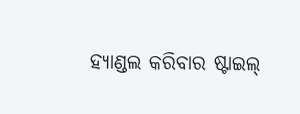ହ୍ୟାଣ୍ଡଲ କରିବାର ଷ୍ଟାଇଲ୍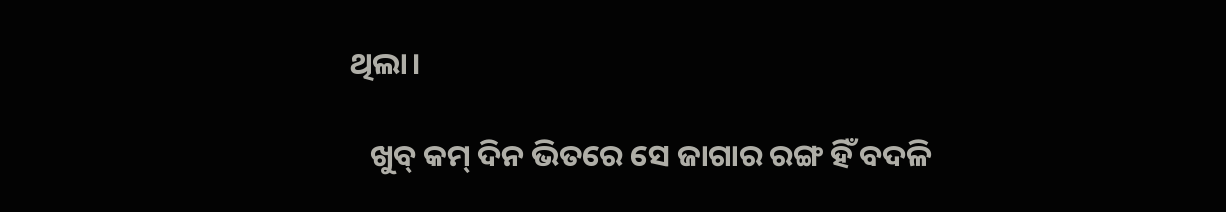ଥିଲା।

   ଖୁବ୍ କମ୍ ଦିନ ଭିତରେ ସେ ଜାଗାର ରଙ୍ଗ ହିଁ ବଦଳି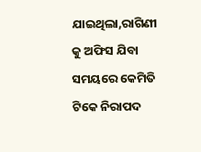ଯାଇଥିଲା,ରାଗିଣୀ କୁ ଅଫିସ ଯିବା ସମୟରେ କେମିତି ଟିକେ ନିରାପଦ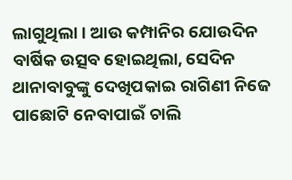ଲାଗୁଥିଲା। ଆଉ କମ୍ପାନିର ଯୋଉଦିନ ବାର୍ଷିକ ଉତ୍ସବ ହୋଇଥିଲା, ସେଦିନ ଥାନାବାବୁଙ୍କୁ ଦେଖିପକାଇ ରାଗିଣୀ ନିଜେ ପାଛୋଟି ନେବାପାଇଁ ଚାଲି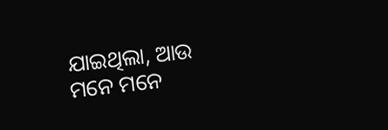ଯାଇଥିଲା, ଆଉ ମନେ ମନେ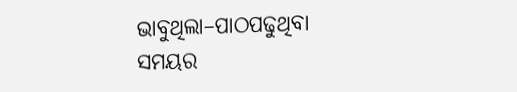ଭାବୁଥିଲା–ପାଠପଢୁଥିବା ସମୟର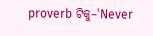proverb ଟିକୁ–'Never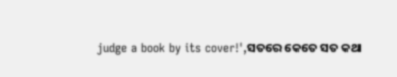judge a book by its cover!',ସତରେ କେତେ ସତ କଥା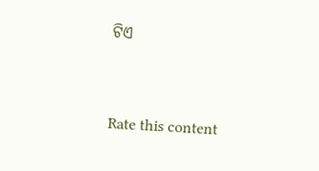ଟିଏ


Rate this content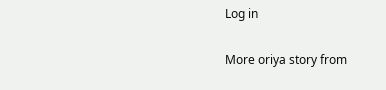Log in

More oriya story from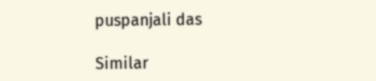puspanjali das

Similar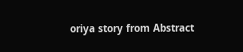oriya story from Abstract